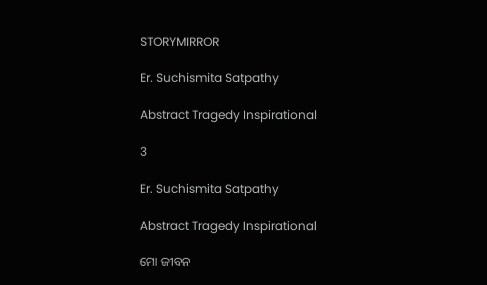STORYMIRROR

Er. Suchismita Satpathy

Abstract Tragedy Inspirational

3

Er. Suchismita Satpathy

Abstract Tragedy Inspirational

ମୋ ଜୀବନ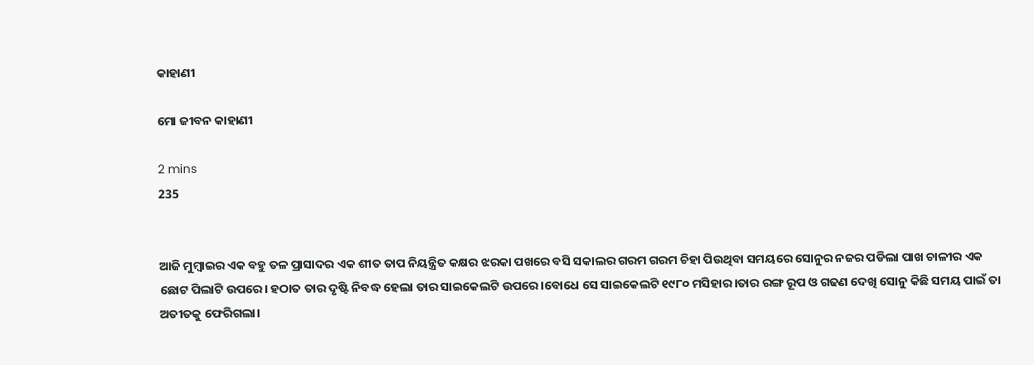କାହାଣୀ

ମୋ ଜୀବନ କାହାଣୀ

2 mins
235


ଆଜି ମୁମ୍ବାଇର ଏକ ବହୁ ତଳ ପ୍ରାସାଦର ଏକ ଶୀତ ତାପ ନିୟନ୍ତ୍ରିତ କକ୍ଷର ଝରକା ପଖରେ ବସି ସକାଲର ଗରମ ଗରମ ଚିହା ପିଉଥିବା ସମୟରେ ସୋନୁର ନଜର ପଡିଲା ପାଖ ଚାଳୀର ଏକ ଛୋଟ ପିଲାଟି ଉପରେ। ହଠାତ ତାର ଦୃଷ୍ଟି ନିବଦ୍ଧ ହେଲା ତାର ସାଇକେଲଟି ଉପରେ।ବୋଧେ ସେ ସାଇକେଲଟି ୧୯୮୦ ମସିହାର।ତାର ରଙ୍ଗ ରୂପ ଓ ଗଢଣ ଦେଖି ସୋନୁ କିଛି ସମୟ ପାଇଁ ତା ଅତୀତକୁ ଫେରିଗଲା।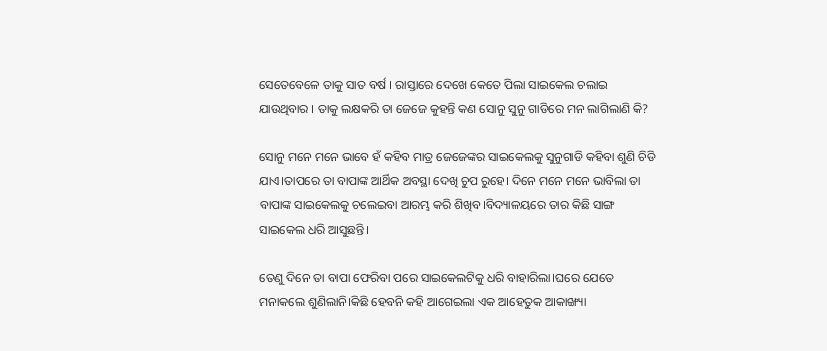ସେତେବେଳେ ତାକୁ ସାତ ବର୍ଷ । ରାସ୍ତାରେ ଦେଖେ କେତେ ପିଲା ସାଇକେଲ ଚଲାଇ ଯାଉଥିବାର । ତାକୁ ଲକ୍ଷକରି ତା ଜେଜେ କୁହନ୍ତି କଣ ସୋନୁ ସୁନୁ ଗାଡିରେ ମନ ଲାଗିଲାଣି କି?

ସୋନୁ ମନେ ମନେ ଭାବେ ହଁ କହିବ ମାତ୍ର ଜେଜେଙ୍କର ସାଇକେଲକୁ ସୁନୁଗାଡି କହିବା ଶୁଣି ଚିଡି ଯାଏ।ତାପରେ ତା ବାପାଙ୍କ ଆର୍ଥିକ ଅବସ୍ଥା ଦେଖି ଚୁପ ରୁହେ। ଦିନେ ମନେ ମନେ ଭାବିଲା ତା ବାପାଙ୍କ ସାଇକେଲକୁ ଚଲେଇବା ଆରମ୍ଭ କରି ଶିଖିବ।ବିଦ୍ୟାଳୟରେ ତାର କିଛି ସାଙ୍ଗ ସାଇକେଲ ଧରି ଆସୁଛନ୍ତି।

ତେଣୁ ଦିନେ ତା ବାପା ଫେରିବା ପରେ ସାଇକେଲଟିକୁ ଧରି ବାହାରିଲା।ଘରେ ଯେତେ ମନାକଲେ ଶୁଣିଲାନି।କିଛି ହେବନି କହି ଆଗେଇଲା ଏକ ଆହେତୁକ ଆକାଙ୍ଖ୍ୟା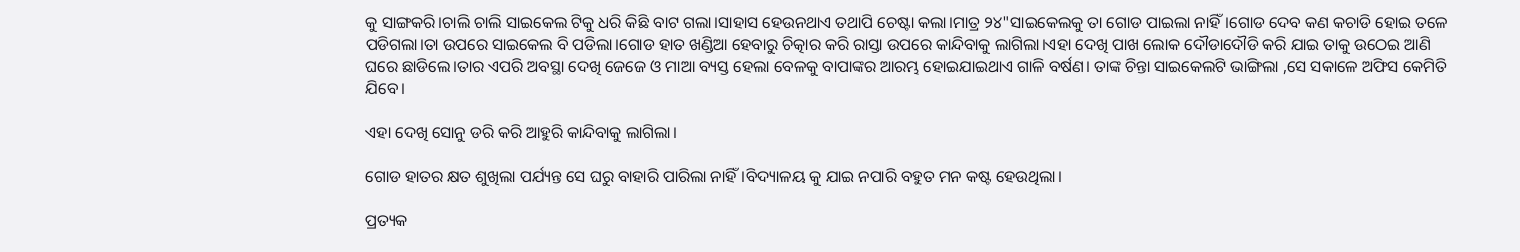କୁ ସାଙ୍ଗକରି।ଚାଲି ଚାଲି ସାଇକେଲ ଟିକୁ ଧରି କିଛି ବାଟ ଗଲା।ସାହାସ ହେଉନଥାଏ ତଥାପି ଚେଷ୍ଟା କଲା।ମାତ୍ର ୨୪"ସାଇକେଲକୁ ତା ଗୋଡ ପାଇଲା ନାହିଁ।ଗୋଡ ଦେବ କଣ କଚାଡି ହୋଇ ତଳେ ପଡିଗଲା।ତା ଉପରେ ସାଇକେଲ ବି ପଡିଲା।ଗୋଡ ହାତ ଖଣ୍ଡିଆ ହେବାରୁ ଚିତ୍କାର କରି ରାସ୍ତା ଉପରେ କାନ୍ଦିବାକୁ ଲାଗିଲା।ଏହା ଦେଖି ପାଖ ଲୋକ ଦୌଡାଦୌଡି କରି ଯାଇ ତାକୁ ଉଠେଇ ଆଣି ଘରେ ଛାଡିଲେ।ତାର ଏପରି ଅବସ୍ଥା ଦେଖି ଜେଜେ ଓ ମାଆ ବ୍ୟସ୍ତ ହେଲା ବେଳକୁ ବାପାଙ୍କର ଆରମ୍ଭ ହୋଇଯାଇଥାଏ ଗାଳି ବର୍ଷଣ। ତାଙ୍କ ଚିନ୍ତା ସାଇକେଲଟି ଭାଙ୍ଗିଲା ,ସେ ସକାଳେ ଅଫିସ କେମିତି ଯିବେ।

ଏହା ଦେଖି ସୋନୁ ଡରି କରି ଆହୁରି କାନ୍ଦିବାକୁ ଲାଗିଲା।

ଗୋଡ ହାତର କ୍ଷତ ଶୁଖିଲା ପର୍ଯ୍ୟନ୍ତ ସେ ଘରୁ ବାହାରି ପାରିଲା ନାହିଁ।ବିଦ୍ୟାଳୟ କୁ ଯାଇ ନପାରି ବହୁତ ମନ କଷ୍ଟ ହେଉଥିଲା।

ପ୍ରତ୍ୟକ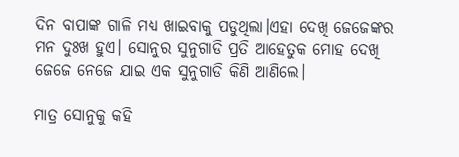ଦିନ ବାପାଙ୍କ ଗାଳି ମଧ୍ୟ ଖାଇବାକୁ ପଡୁଥିଲା।ଏହା ଦେଖି ଜେଜେଙ୍କର ମନ ଦୁଃଖ ହୁଏ। ସୋନୁର ସୁନୁଗାଡି ପ୍ରତି ଆହେତୁକ ମୋହ ଦେଖି ଜେଜେ ନେଜେ ଯାଇ ଏକ ସୁନୁଗାଡି କିଣି ଆଣିଲେ।

ମାତ୍ର ସୋନୁକୁ କହି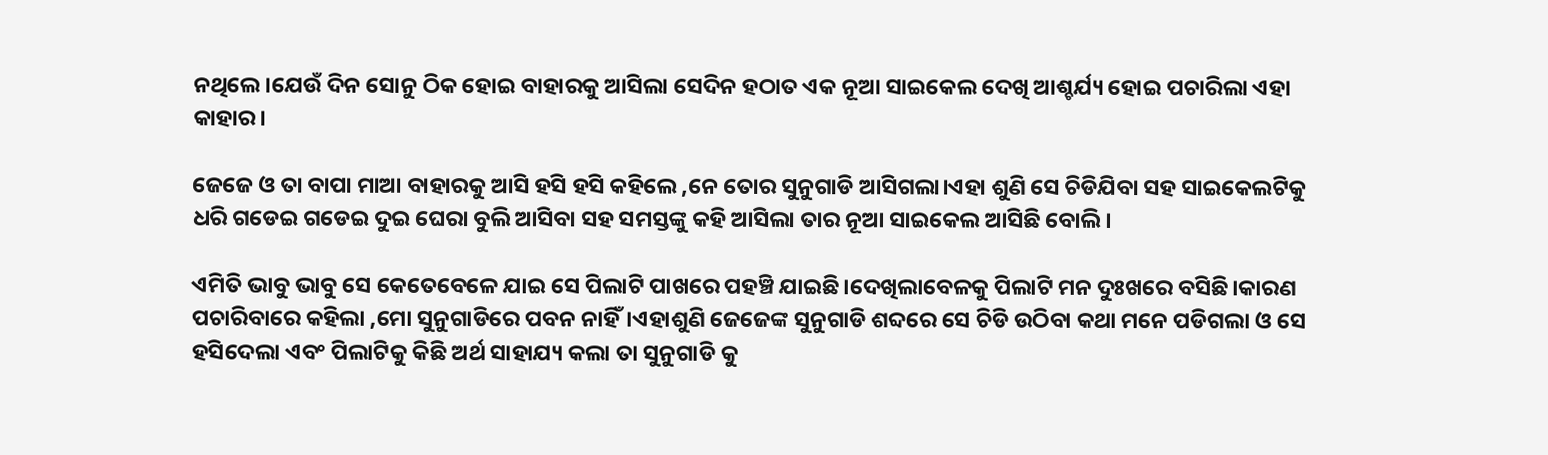ନଥିଲେ।ଯେଉଁ ଦିନ ସୋନୁ ଠିକ ହୋଇ ବାହାରକୁ ଆସିଲା ସେଦିନ ହଠାତ ଏକ ନୂଆ ସାଇକେଲ ଦେଖି ଆଶ୍ଚର୍ଯ୍ୟ ହୋଇ ପଚାରିଲା ଏହା କାହାର।

ଜେଜେ ଓ ତା ବାପା ମାଆ ବାହାରକୁ ଆସି ହସି ହସି କହିଲେ ,ନେ ତୋର ସୁନୁଗାଡି ଆସିଗଲା।ଏହା ଶୁଣି ସେ ଚିଡିଯିବା ସହ ସାଇକେଲଟିକୁ ଧରି ଗଡେଇ ଗଡେଇ ଦୁଇ ଘେରା ବୁଲି ଆସିବା ସହ ସମସ୍ତଙ୍କୁ କହି ଆସିଲା ତାର ନୂଆ ସାଇକେଲ ଆସିଛି ବୋଲି।

ଏମିତି ଭାବୁ ଭାବୁ ସେ କେତେବେଳେ ଯାଇ ସେ ପିଲାଟି ପାଖରେ ପହଞ୍ଚି ଯାଇଛି।ଦେଖିଲାବେଳକୁ ପିଲାଟି ମନ ଦୁଃଖରେ ବସିଛି।କାରଣ ପଚାରିବାରେ କହିଲା ,ମୋ ସୁନୁଗାଡିରେ ପବନ ନାହିଁ।ଏହାଶୁଣି ଜେଜେଙ୍କ ସୁନୁଗାଡି ଶବ୍ଦରେ ସେ ଚିଡି ଉଠିବା କଥା ମନେ ପଡିଗଲା ଓ ସେ ହସିଦେଲା ଏବଂ ପିଲାଟିକୁ କିଛି ଅର୍ଥ ସାହାଯ୍ୟ କଲା ତା ସୁନୁଗାଡି କୁ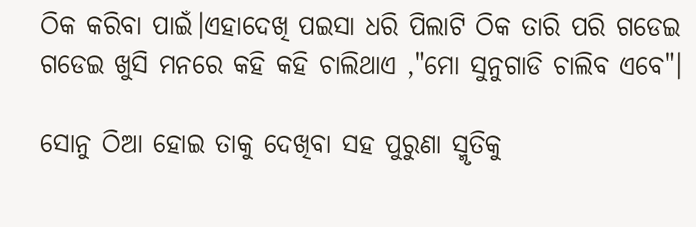ଠିକ କରିବା ପାଇଁ।ଏହାଦେଖି ପଇସା ଧରି ପିଲାଟି ଠିକ ତାରି ପରି ଗଡେଇ ଗଡେଇ ଖୁସି ମନରେ କହି କହି ଚାଲିଥାଏ ,"ମୋ ସୁନୁଗାଡି ଚାଲିବ ଏବେ"।

ସୋନୁ ଠିଆ ହୋଇ ତାକୁ ଦେଖିବା ସହ ପୁରୁଣା ସ୍ମୃତିକୁ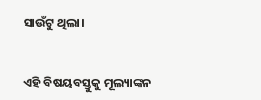ସାଉଁଟୁ ଥିଲା।


ଏହି ବିଷୟବସ୍ତୁକୁ ମୂଲ୍ୟାଙ୍କନ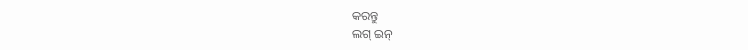କରନ୍ତୁ
ଲଗ୍ ଇନ୍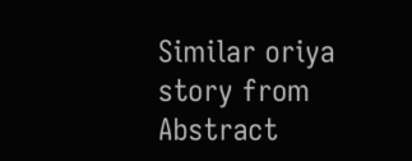Similar oriya story from Abstract